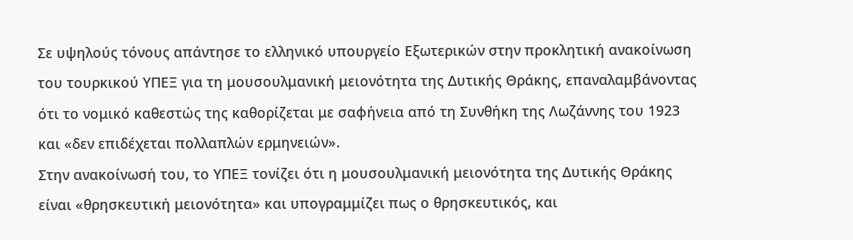Σε υψηλούς τόνους απάντησε το ελληνικό υπουργείο Εξωτερικών στην προκλητική ανακοίνωση του τουρκικού ΥΠΕΞ για τη μουσουλμανική μειονότητα της Δυτικής Θράκης, επαναλαμβάνοντας ότι το νομικό καθεστώς της καθορίζεται με σαφήνεια από τη Συνθήκη της Λωζάννης του 1923 και «δεν επιδέχεται πολλαπλών ερμηνειών».
Στην ανακοίνωσή του, το ΥΠΕΞ τονίζει ότι η μουσουλμανική μειονότητα της Δυτικής Θράκης είναι «θρησκευτική μειονότητα» και υπογραμμίζει πως ο θρησκευτικός, και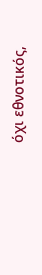όχι εθνοτικός,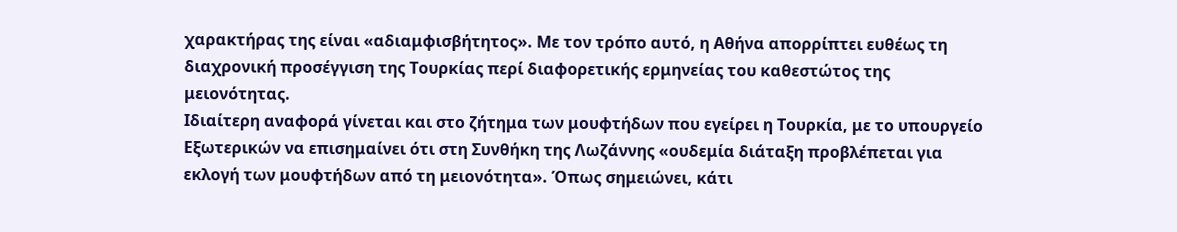χαρακτήρας της είναι «αδιαμφισβήτητος». Με τον τρόπο αυτό, η Αθήνα απορρίπτει ευθέως τη διαχρονική προσέγγιση της Τουρκίας περί διαφορετικής ερμηνείας του καθεστώτος της μειονότητας.
Ιδιαίτερη αναφορά γίνεται και στο ζήτημα των μουφτήδων που εγείρει η Τουρκία, με το υπουργείο Εξωτερικών να επισημαίνει ότι στη Συνθήκη της Λωζάννης «ουδεμία διάταξη προβλέπεται για εκλογή των μουφτήδων από τη μειονότητα». Όπως σημειώνει, κάτι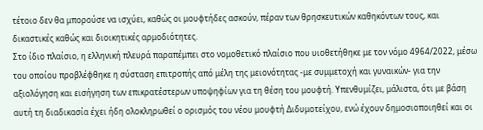τέτοιο δεν θα μπορούσε να ισχύει, καθώς οι μουφτήδες ασκούν, πέραν των θρησκευτικών καθηκόντων τους, και δικαστικές καθώς και διοικητικές αρμοδιότητες.
Στο ίδιο πλαίσιο, η ελληνική πλευρά παραπέμπει στο νομοθετικό πλαίσιο που υιοθετήθηκε με τον νόμο 4964/2022, μέσω του οποίου προβλέφθηκε η σύσταση επιτροπής από μέλη της μειονότητας -με συμμετοχή και γυναικών- για την αξιολόγηση και εισήγηση των επικρατέστερων υποψηφίων για τη θέση του μουφτή. Υπενθυμίζει, μάλιστα, ότι με βάση αυτή τη διαδικασία έχει ήδη ολοκληρωθεί ο ορισμός του νέου μουφτή Διδυμοτείχου, ενώ έχουν δημοσιοποιηθεί και οι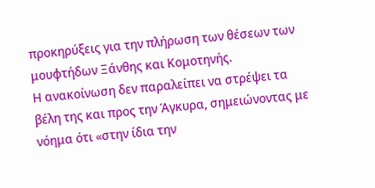προκηρύξεις για την πλήρωση των θέσεων των μουφτήδων Ξάνθης και Κομοτηνής.
Η ανακοίνωση δεν παραλείπει να στρέψει τα βέλη της και προς την Άγκυρα, σημειώνοντας με νόημα ότι «στην ίδια την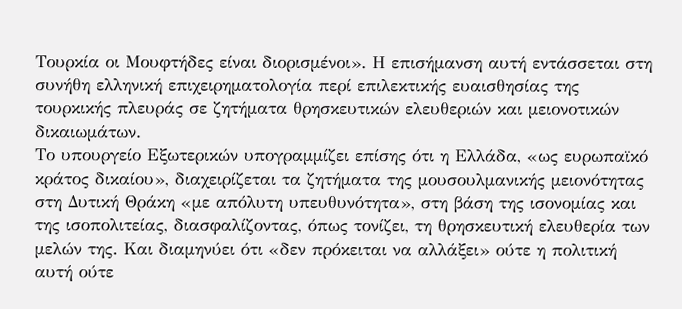Τουρκία οι Μουφτήδες είναι διορισμένοι». Η επισήμανση αυτή εντάσσεται στη συνήθη ελληνική επιχειρηματολογία περί επιλεκτικής ευαισθησίας της τουρκικής πλευράς σε ζητήματα θρησκευτικών ελευθεριών και μειονοτικών δικαιωμάτων.
Το υπουργείο Εξωτερικών υπογραμμίζει επίσης ότι η Ελλάδα, «ως ευρωπαϊκό κράτος δικαίου», διαχειρίζεται τα ζητήματα της μουσουλμανικής μειονότητας στη Δυτική Θράκη «με απόλυτη υπευθυνότητα», στη βάση της ισονομίας και της ισοπολιτείας, διασφαλίζοντας, όπως τονίζει, τη θρησκευτική ελευθερία των μελών της. Και διαμηνύει ότι «δεν πρόκειται να αλλάξει» ούτε η πολιτική αυτή ούτε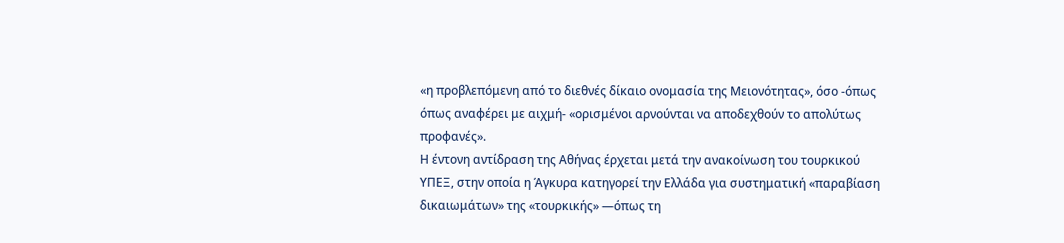«η προβλεπόμενη από το διεθνές δίκαιο ονομασία της Μειονότητας», όσο -όπως όπως αναφέρει με αιχμή- «ορισμένοι αρνούνται να αποδεχθούν το απολύτως προφανές».
Η έντονη αντίδραση της Αθήνας έρχεται μετά την ανακοίνωση του τουρκικού ΥΠΕΞ, στην οποία η Άγκυρα κατηγορεί την Ελλάδα για συστηματική «παραβίαση δικαιωμάτων» της «τουρκικής» —όπως τη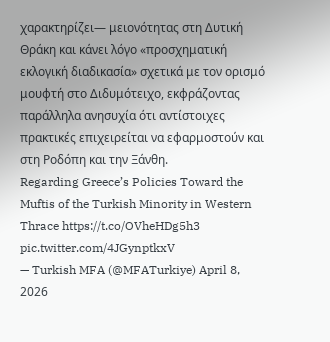χαρακτηρίζει— μειονότητας στη Δυτική Θράκη και κάνει λόγο «προσχηματική εκλογική διαδικασία» σχετικά με τον ορισμό μουφτή στο Διδυμότειχο, εκφράζοντας παράλληλα ανησυχία ότι αντίστοιχες πρακτικές επιχειρείται να εφαρμοστούν και στη Ροδόπη και την Ξάνθη.
Regarding Greece’s Policies Toward the Muftis of the Turkish Minority in Western Thrace https://t.co/OVheHDg5h3 pic.twitter.com/4JGynptkxV
— Turkish MFA (@MFATurkiye) April 8, 2026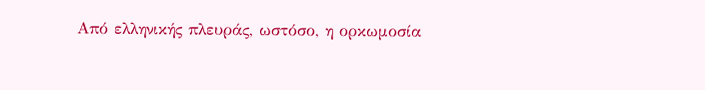Από ελληνικής πλευράς, ωστόσο, η ορκωμοσία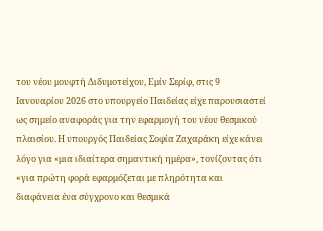του νέου μουφτή Διδυμοτείχου, Εμίν Σερίφ, στις 9 Ιανουαρίου 2026 στο υπουργείο Παιδείας είχε παρουσιαστεί ως σημείο αναφοράς για την εφαρμογή του νέου θεσμικού πλαισίου. Η υπουργός Παιδείας Σοφία Ζαχαράκη είχε κάνει λόγο για «μια ιδιαίτερα σημαντική ημέρα», τονίζοντας ότι «για πρώτη φορά εφαρμόζεται με πληρότητα και διαφάνεια ένα σύγχρονο και θεσμικά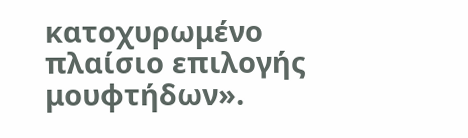κατοχυρωμένο πλαίσιο επιλογής μουφτήδων».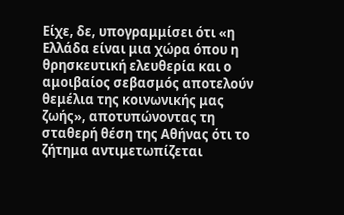Είχε, δε, υπογραμμίσει ότι «η Ελλάδα είναι μια χώρα όπου η θρησκευτική ελευθερία και ο αμοιβαίος σεβασμός αποτελούν θεμέλια της κοινωνικής μας ζωής», αποτυπώνοντας τη σταθερή θέση της Αθήνας ότι το ζήτημα αντιμετωπίζεται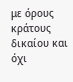με όρους κράτους δικαίου και όχι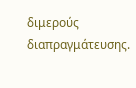διμερούς διαπραγμάτευσης.